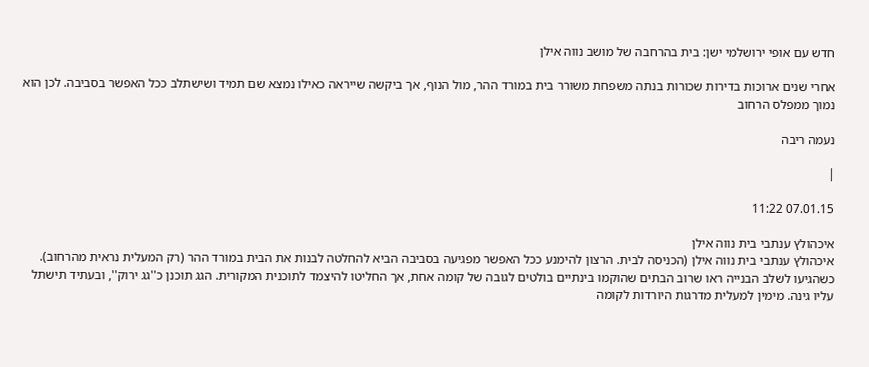חדש עם אופי ירושלמי ישן: בית בהרחבה של מושב נווה אילן

אחרי שנים ארוכות בדירות שכורות בנתה משפחת משורר בית במורד ההר, מול הנוף, אך ביקשה שייראה כאילו נמצא שם תמיד ושישתלב ככל האפשר בסביבה. לכן הוא נמוך ממפלס הרחוב

נעמה ריבה

|

07.01.15 11:22

איכהולץ ענתבי בית נווה אילן
איכהולץ ענתבי בית נווה אילן (הכניסה לבית. הרצון להימנע ככל האפשר מפגיעה בסביבה הביא להחלטה לבנות את הבית במורד ההר (רק המעלית נראית מהרחוב). כשהגיעו לשלב הבנייה ראו שרוב הבתים שהוקמו בינתיים בולטים לגובה של קומה אחת, אך החליטו להיצמד לתוכנית המקורית. הגג תוכנן כ''גג ירוק'', ובעתיד תישתל עליו גינה. מימין למעלית מדרגות היורדות לקומה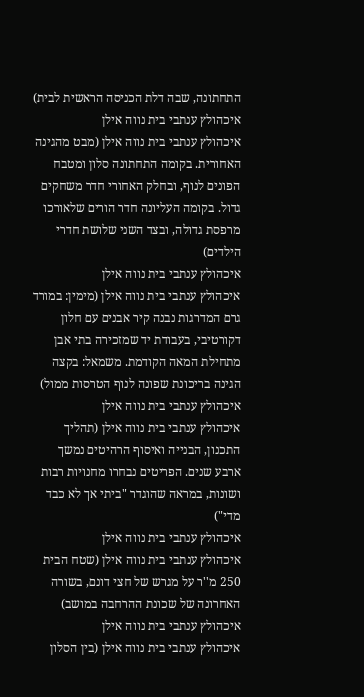התחתונה, שבה דלת הכניסה הראשית לבית)
איכהולץ ענתבי בית נווה אילן
איכהולץ ענתבי בית נווה אילן (מבט מהגינה האחורית. בקומה התחתונה סלון ומטבח הפונים לנוף, ובחלק האחורי חדר משחקים גדול. בקומה העליונה חדר הורים שלאורכו מרפסת גדולה, ובצד השני שלושת חדרי הילדים)
איכהולץ ענתבי בית נווה אילן
איכהולץ ענתבי בית נווה אילן (מימין: במורד גרם המדרגות נבנה קיר אבנים עם חלון דקורטיבי, בעבודת יד שמזכירה בתי אבן מתחילת המאה הקודמת. משמאל: בקצה הגינה בריכונת שפונה לנוף הטרסות ממול)
איכהולץ ענתבי בית נווה אילן
איכהולץ ענתבי בית נווה אילן (תהליך התכנון, הבנייה ואיסוף הרהיטים נמשך ארבע שנים. הפריטים נבחרו מחנויות רבות ושונות, במראה שהוגדר "ביתי אך לא כבד מדי")
איכהולץ ענתבי בית נווה אילן
איכהולץ ענתבי בית נווה אילן (שטח הבית 250 מ''ר על מגרש של חצי דונם, בשורה האחרונה של שכונת ההרחבה במושב)
איכהולץ ענתבי בית נווה אילן
איכהולץ ענתבי בית נווה אילן (בין הסלון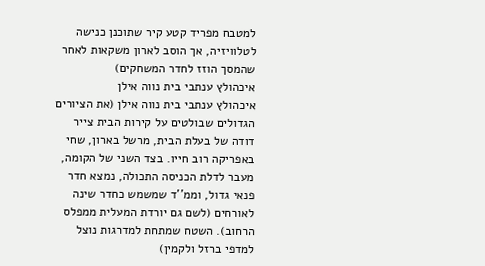למטבח מפריד קטע קיר שתוכנן כנישה לטלוויזיה, אך הוסב לארון משקאות לאחר שהמסך הוזז לחדר המשחקים)
איכהולץ ענתבי בית נווה אילן
איכהולץ ענתבי בית נווה אילן (את הציורים הגדולים שבולטים על קירות הבית צייר דודה של בעלת הבית, מרשל בארון, שחי באפריקה רוב חייו. בצד השני של הקומה, מעבר לדלת הכניסה התכולה, נמצא חדר פנאי גדול, וממ''ד שמשמש כחדר שינה לאורחים (לשם גם יורדת המעלית ממפלס הרחוב). השטח שמתחת למדרגות נוצל למדפי ברזל ולקמין)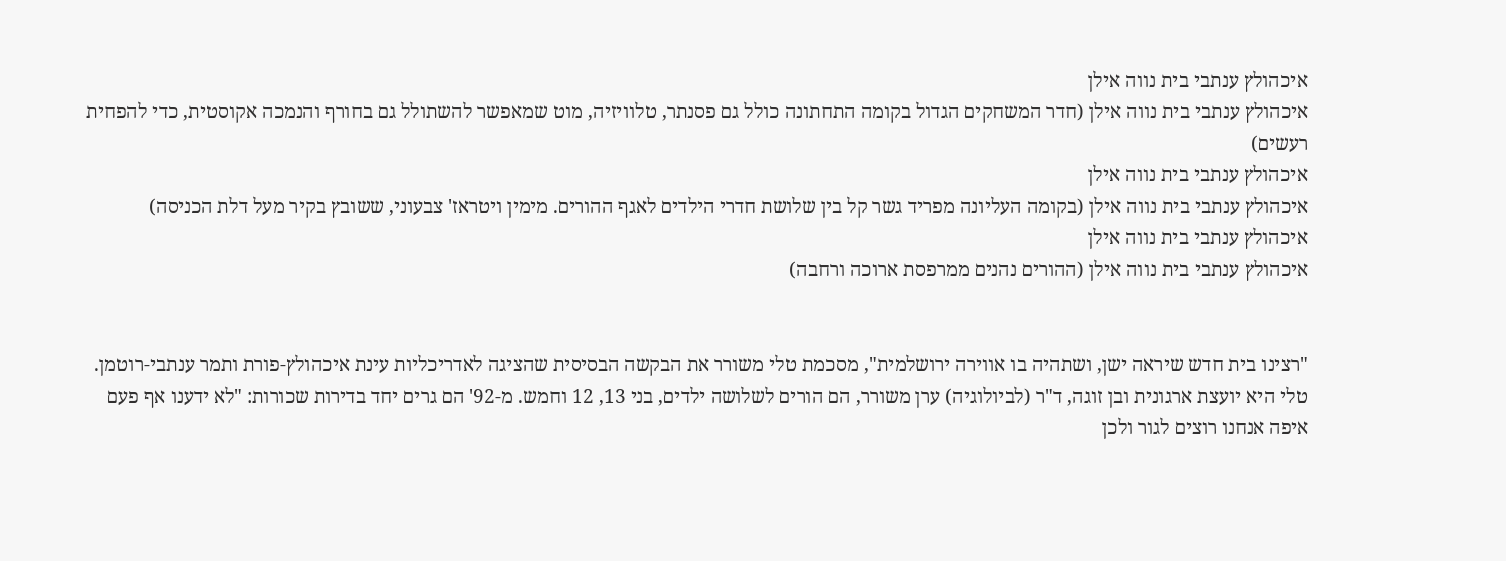איכהולץ ענתבי בית נווה אילן
איכהולץ ענתבי בית נווה אילן (חדר המשחקים הגדול בקומה התחתונה כולל גם פסנתר, טלוויזיה, מוט שמאפשר להשתולל גם בחורף והנמכה אקוסטית, כדי להפחית רעשים)
איכהולץ ענתבי בית נווה אילן
איכהולץ ענתבי בית נווה אילן (בקומה העליונה מפריד גשר קל בין שלושת חדרי הילדים לאגף ההורים. מימין ויטראז' צבעוני, ששובץ בקיר מעל דלת הכניסה)
איכהולץ ענתבי בית נווה אילן
איכהולץ ענתבי בית נווה אילן (ההורים נהנים ממרפסת ארוכה ורחבה)


"רצינו בית חדש שיראה ישן, ושתהיה בו אווירה ירושלמית", מסכמת טלי משורר את הבקשה הבסיסית שהציגה לאדריכליות עינת איכהולץ-פורת ותמר ענתבי-רוטמן. טלי היא יועצת ארגונית ובן זוגה, ד"ר (לביולוגיה) ערן משורר, הם הורים לשלושה ילדים, בני 13, 12 וחמש. מ-92' הם גרים יחד בדירות שכורות: "לא ידענו אף פעם איפה אנחנו רוצים לגור ולכן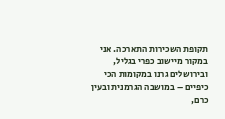תקופת השכירות התארכה. אני במקור מיישוב כפרי בגליל, ובירושלים גרנו במקומות הכי כיפיים – במושבה הגרמנית ובעין כרם,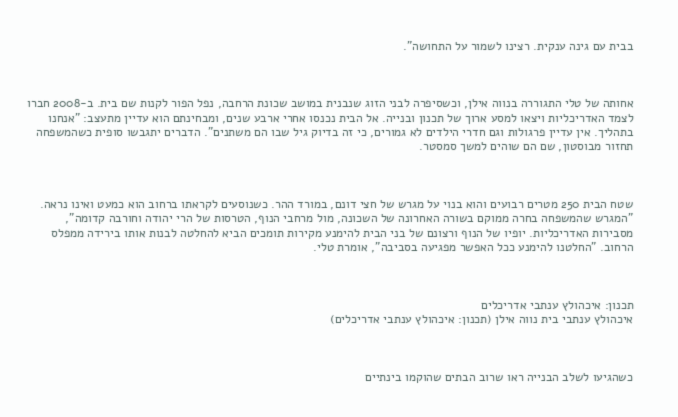בבית עם גינה ענקית. רצינו לשמור על התחושה".



אחותה של טלי התגוררה בנווה אילן, וכשסיפרה לבני הזוג שנבנית במושב שכונת הרחבה, נפל הפור לקנות שם בית. ב-2008 חברו לצמד האדריכליות ויצאו למסע ארוך של תכנון ובנייה. אל הבית נכנסו אחרי ארבע שנים, ומבחינתם הוא עדיין מתעצב: "אנחנו בתהליך. אין עדיין פרגולות וגם חדרי הילדים לא גמורים, כי זה בדיוק גיל שבו הם משתנים". הדברים יתגבשו סופית כשהמשפחה תחזור מבוסטון, שם הם שוהים למשך סמסטר.



שטח הבית 250 מטרים רבועים והוא בנוי על מגרש של חצי דונם, במורד ההר. כשנוסעים לקראתו ברחוב הוא כמעט ואינו נראה. "המגרש שהמשפחה בחרה ממוקם בשורה האחרונה של השכונה, מול מרחבי הנוף, הטרסות של הרי יהודה וחורבה קדומה", מסבירות האדריכליות. יופיו של הנוף ורצונם של בני הבית להימנע מקירות תומכים הביא להחלטה לבנות אותו בירידה ממפלס הרחוב. "החלטנו להימנע ככל האפשר מפגיעה בסביבה", אומרת טלי.



תכנון: איכהולץ ענתבי אדריכלים
איכהולץ ענתבי בית נווה אילן (תכנון: איכהולץ ענתבי אדריכלים)



כשהגיעו לשלב הבנייה ראו שרוב הבתים שהוקמו בינתיים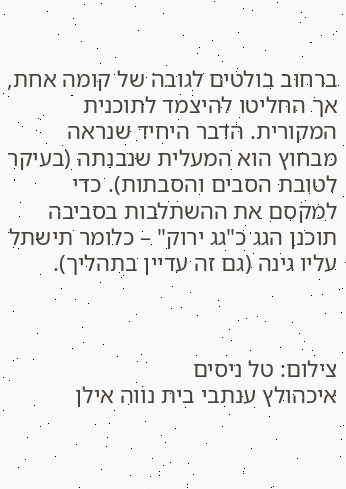ברחוב בולטים לגובה של קומה אחת, אך החליטו להיצמד לתוכנית המקורית. הדבר היחיד שנראה מבחוץ הוא המעלית שנבנתה (בעיקר לטובת הסבים והסבתות). כדי למקסם את ההשתלבות בסביבה תוכנן הגג כ"גג ירוק" – כלומר תישתל עליו גינה (גם זה עדיין בתהליך).



צילום: טל ניסים
איכהולץ ענתבי בית נווה אילן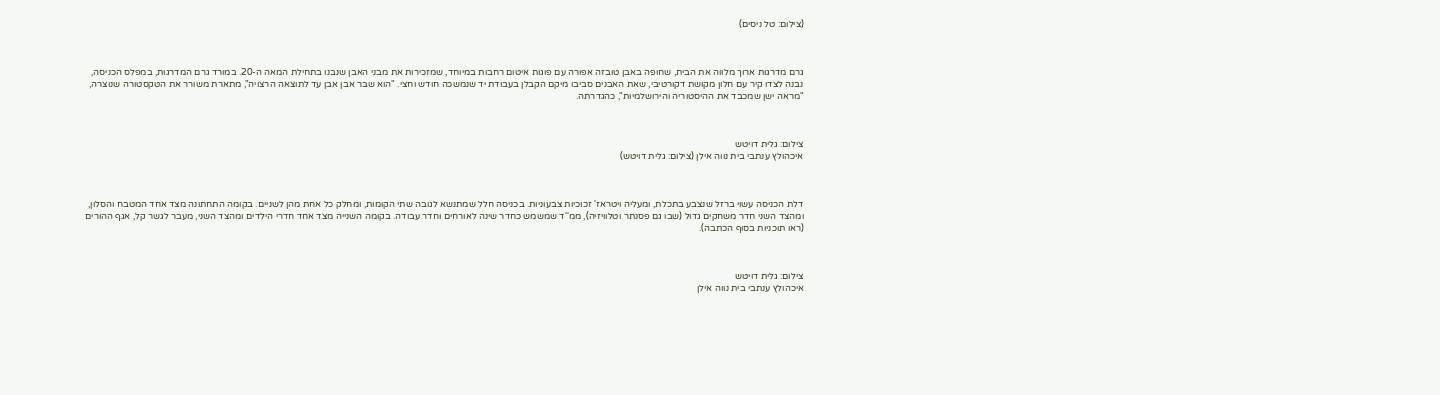(צילום: טל ניסים)



גרם מדרגות ארוך מלווה את הבית, שחופה באבן טובזה אפורה עם פוגות איטום רחבות במיוחד, שמזכירות את מבני האבן שנבנו בתחילת המאה ה-20. במורד גרם המדרגות, במפלס הכניסה, נבנה לצדו קיר עם חלון מקושת דקורטיבי, שאת האבנים סביבו מיקם הקבלן בעבודת יד שנמשכה חודש וחצי. "הוא שבר אבן אבן עד לתוצאה הרצויה", מתארת משורר את הטקסטורה שנוצרה, "מראה ישן שמכבד את ההיסטוריה והירושלמיות", כהגדרתה.



צילום: גלית דויטש
איכהולץ ענתבי בית נווה אילן (צילום: גלית דויטש)



דלת הכניסה עשוי ברזל שנצבע בתכלת, ומעליה ויטראז' זכוכיות צבעוניות. בכניסה חלל שמתנשא לגובה שתי הקומות, ומחלק כל אחת מהן לשניים. בקומה התחתונה מצד אחד המטבח והסלון, ומהצד השני חדר משחקים גדול (שבו גם פסנתר וטלוויזיה), ממ''ד שמשמש כחדר שינה לאורחים וחדר עבודה. בקומה השנייה מצד אחד חדרי הילדים ומהצד השני, מעבר לגשר קל, אגף ההורים (ראו תוכניות בסוף הכתבה).



צילום: גלית דויטש
איכהולץ ענתבי בית נווה אילן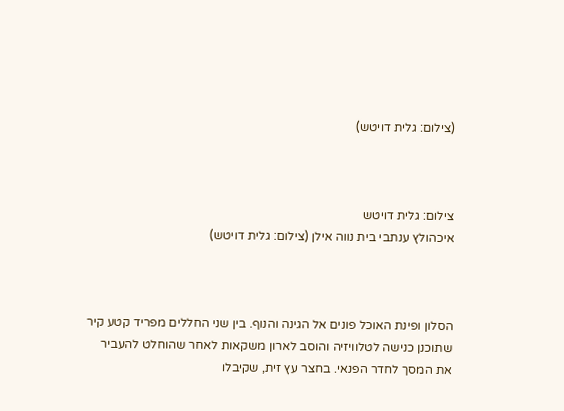(צילום: גלית דויטש)



צילום: גלית דויטש
איכהולץ ענתבי בית נווה אילן (צילום: גלית דויטש)



הסלון ופינת האוכל פונים אל הגינה והנוף. בין שני החללים מפריד קטע קיר שתוכנן כנישה לטלוויזיה והוסב לארון משקאות לאחר שהוחלט להעביר את המסך לחדר הפנאי. בחצר עץ זית, שקיבלו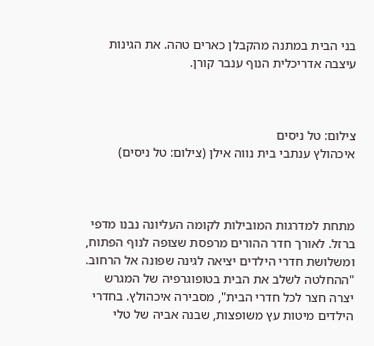בני הבית במתנה מהקבלן כארים טהה. את הגינות עיצבה אדריכלית הנוף ענבר קורן.



צילום: טל ניסים
איכהולץ ענתבי בית נווה אילן (צילום: טל ניסים)



מתחת למדרגות המובילות לקומה העליונה נבנו מדפי ברזל. לאורך חדר ההורים מרפסת שצופה לנוף הפתוח, ומשלושת חדרי הילדים יציאה לגינה שפונה אל הרחוב. "ההחלטה לשלב את הבית בטופוגרפיה של המגרש יצרה חצר לכל חדרי הבית", מסבירה איכהולץ. בחדרי הילדים מיטות עץ משופצות, שבנה אביה של טלי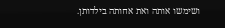ושימשו אותה ואת אחותה בילדותן.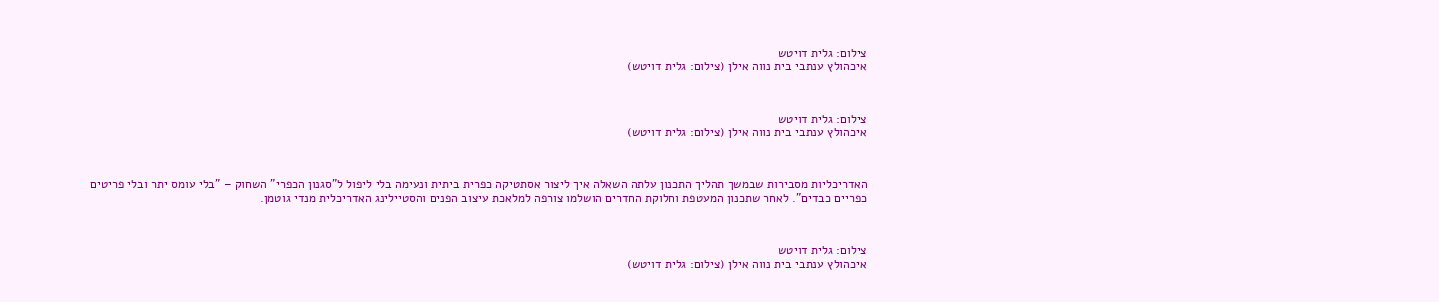צילום: גלית דויטש
איכהולץ ענתבי בית נווה אילן (צילום: גלית דויטש)



צילום: גלית דויטש
איכהולץ ענתבי בית נווה אילן (צילום: גלית דויטש)



האדריכליות מסבירות שבמשך תהליך התכנון עלתה השאלה איך ליצור אסתטיקה כפרית ביתית ונעימה בלי ליפול ל"סגנון הכפרי" השחוק – "בלי עומס יתר ובלי פריטים כפריים כבדים". לאחר שתכנון המעטפת וחלוקת החדרים הושלמו צורפה למלאכת עיצוב הפנים והסטיילינג האדריכלית מנדי גוטמן.



צילום: גלית דויטש
איכהולץ ענתבי בית נווה אילן (צילום: גלית דויטש)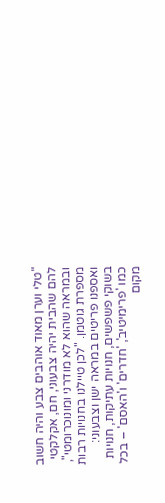"טלי וערן מאוד אוהבים צבע והיה חשוב להם שהבית יהיה צבעוני, חם, אקלקטי ובמראה שהוא לא מודרני ומונוכרומטי", מספרת גוטמן. "לכן טיילנו בחנויות רבות ואספנו פריטים במראה ישן וצבעוני: בשוקי פשפשים, חנויות עתיקות, חנויות כמו 'פרימיטיב', 'חדרים' ו'האסם' – בכל מקום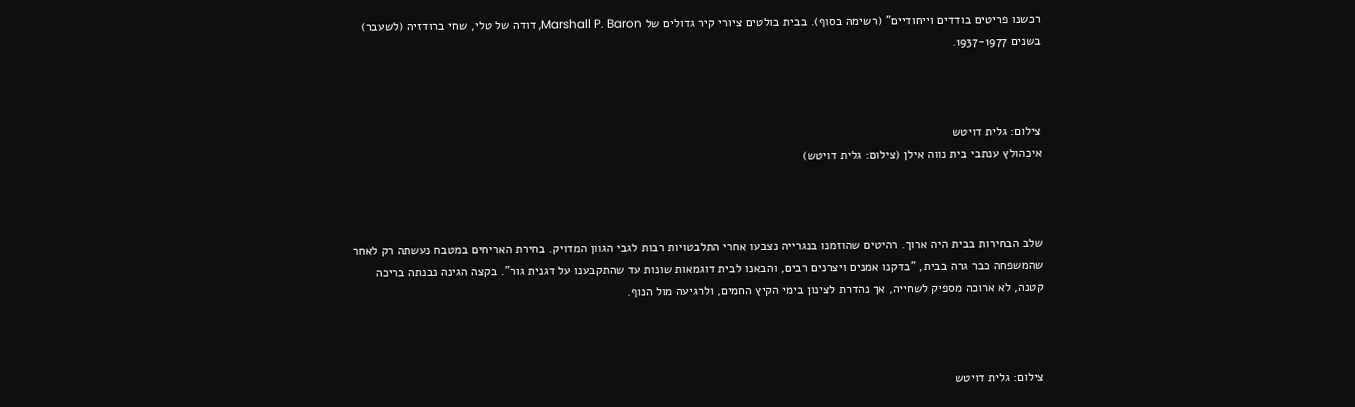רכשנו פריטים בודדים וייחודיים" (רשימה בסוף). בבית בולטים ציורי קיר גדולים של Marshall P. Baron, דודה של טלי, שחי ברודזיה (לשעבר) בשנים 1937-1977.



צילום: גלית דויטש
איכהולץ ענתבי בית נווה אילן (צילום: גלית דויטש)



שלב הבחירות בבית היה ארוך. רהיטים שהוזמנו בנגרייה נצבעו אחרי התלבטויות רבות לגבי הגוון המדויק. בחירת האריחים במטבח נעשתה רק לאחר שהמשפחה כבר גרה בבית, "בדקנו אמנים ויצרנים רבים, והבאנו לבית דוגמאות שונות עד שהתקבענו על דגנית גור". בקצה הגינה נבנתה בריכה קטנה, לא ארוכה מספיק לשחייה, אך נהדרת לצינון בימי הקיץ החמים, ולרגיעה מול הנוף.



צילום: גלית דויטש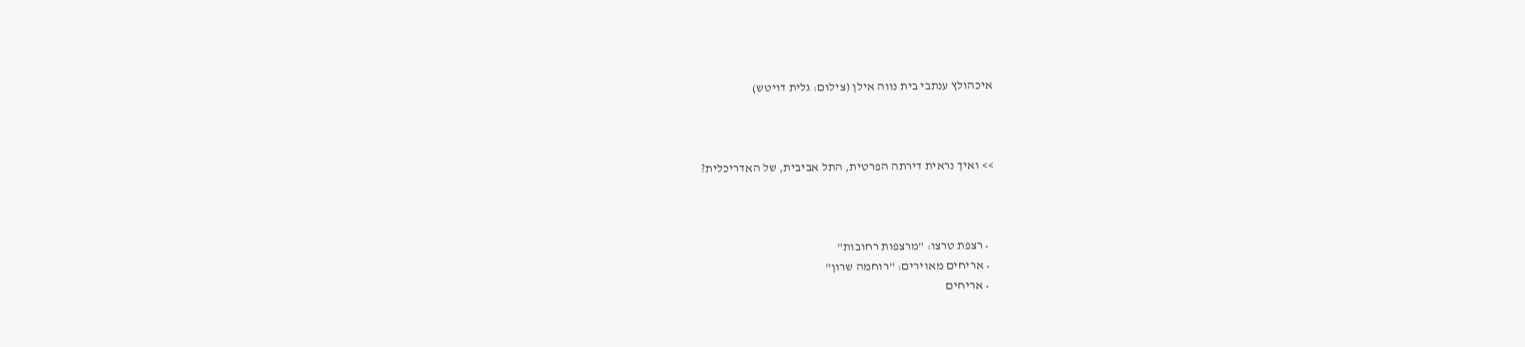איכהולץ ענתבי בית נווה אילן (צילום: גלית דויטש)



>> ואיך נראית דירתה הפרטית, התל אביבית, של האדריכלית?



  • רצפת טרצו: "מרצפות רחובות"
  • אריחים מאוירים: "רוחמה שרון"
  • אריחים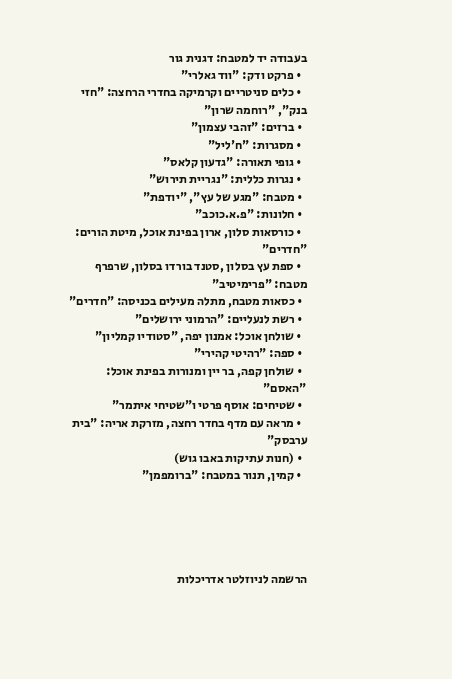בעבודה יד למטבח: דגנית גור
  • פרקט ודק: "ווד גאלרי"
  • כלים סניטריים וקרמיקה בחדרי הרחצה: "חזי בנק", "רוחמה שרון"
  • ברזים: "זהבי עצמון"
  • מסגרות: "ח'ליל"
  • גופי תאורה: "גדעון קלאס"
  • נגרות כללית: "נגריית תירוש"
  • מטבח: "מגע של עץ", "יודפת"
  • חלונות: "פ.א.כוכב"
  • כורסאות סלון, ארון בפינת אוכל, מיטת הורים: "חדרים"
  • ספת עץ בסלון ,סטנד בורדו בסלון, שרפרף מטבח: "פרימיטיב"
  • כסאות מטבח, מתלה מעילים בכניסה: "חדרים"
  • רשת לנעליים: "הרמוני ירושלים"
  • שולחן אוכל: אמנון יפה, "סטודיו קמליון"
  • ספה: "רהיטי קהירי"
  • שולחן קפה, בר יין ומנורות בפינת אוכל: "האסם"
  • שטיחים: אוסף פרטי ו"שטיחי איתמר"
  • מראה עם מדף בחדר רחצה, מזרקת אריה: "בית ערבסק"
  • (חנות עתיקות באבו גוש)
  • קמין, תנור במטבח: "ברומפמן"





הרשמה לניוזלטר אדריכלות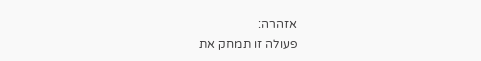אזהרה:
פעולה זו תמחק את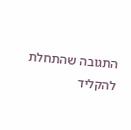התגובה שהתחלת להקליד